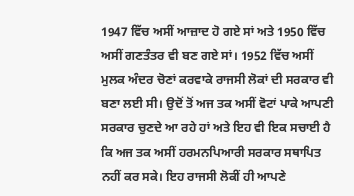1947 ਵਿੱਚ ਅਸੀਂ ਆਜ਼ਾਦ ਹੋ ਗਏ ਸਾਂ ਅਤੇ 1950 ਵਿੱਚ ਅਸੀਂ ਗਣਤੰਤਰ ਵੀ ਬਣ ਗਏ ਸਾਂ। 1952 ਵਿੱਚ ਅਸੀਂ ਮੁਲਕ ਅੰਦਰ ਚੋਣਾਂ ਕਰਵਾਕੇ ਰਾਜਸੀ ਲੋਕਾਂ ਦੀ ਸਰਕਾਰ ਵੀ ਬਣਾ ਲਈ ਸੀ। ਉਦੋਂ ਤੋਂ ਅਜ ਤਕ ਅਸੀਂ ਵੋਟਾਂ ਪਾਕੇ ਆਪਣੀ ਸਰਕਾਰ ਚੁਣਦੇ ਆ ਰਹੇ ਹਾਂ ਅਤੇ ਇਹ ਵੀ ਇਕ ਸਚਾਈ ਹੈ ਕਿ ਅਜ ਤਕ ਅਸੀਂ ਹਰਮਨਪਿਆਰੀ ਸਰਕਾਰ ਸਥਾਪਿਤ ਨਹੀਂ ਕਰ ਸਕੇ। ਇਹ ਰਾਜਸੀ ਲੋਕੀਂ ਹੀ ਆਪਣੇ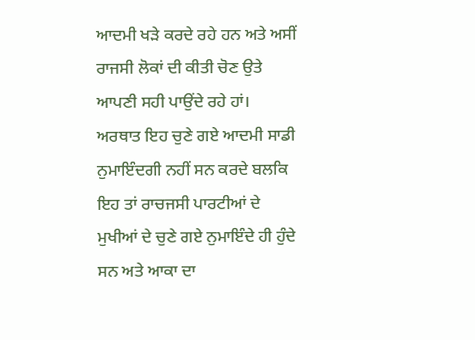ਆਦਮੀ ਖੜੇ ਕਰਦੇ ਰਹੇ ਹਨ ਅਤੇ ਅਸੀਂ ਰਾਜਸੀ ਲੋਕਾਂ ਦੀ ਕੀਤੀ ਚੋਣ ਉਤੇ ਆਪਣੀ ਸਹੀ ਪਾਉਂਦੇ ਰਹੇ ਹਾਂ। ਅਰਥਾਤ ਇਹ ਚੁਣੇ ਗਏ ਆਦਮੀ ਸਾਡੀ ਨੁਮਾਇੰਦਗੀ ਨਹੀਂ ਸਨ ਕਰਦੇ ਬਲਕਿ ਇਹ ਤਾਂ ਰਾਚਜਸੀ ਪਾਰਟੀਆਂ ਦੇ ਮੁਖੀਆਂ ਦੇ ਚੁਣੇ ਗਏ ਨੁਮਾਇੰਦੇ ਹੀ ਹੁੰਦੇ ਸਨ ਅਤੇ ਆਕਾ ਦਾ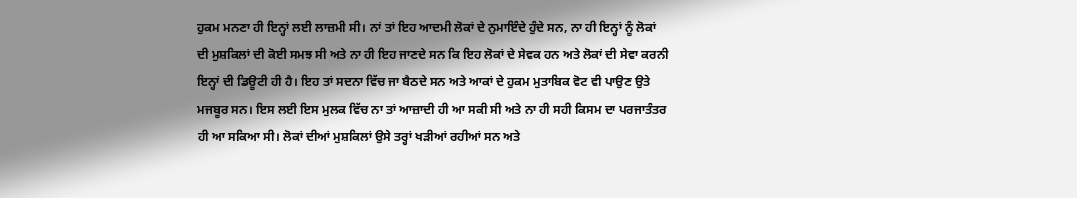ਹੁਕਮ ਮਨਣਾ ਹੀ ਇਨ੍ਹਾਂ ਲਈ ਲਾਜ਼ਮੀ ਸੀ। ਨਾਂ ਤਾਂ ਇਹ ਆਦਮੀ ਲੋਕਾਂ ਦੇ ਨੁਮਾਇੰਦੇ ਹੁੰਦੇ ਸਨ, ਨਾ ਹੀ ਇਨ੍ਹਾਂ ਨੂੰ ਲੋਕਾਂ ਦੀ ਮੁਸ਼ਕਿਲਾਂ ਦੀ ਕੋਈ ਸਮਝ ਸੀ ਅਤੇ ਨਾ ਹੀ ਇਹ ਜਾਣਦੇ ਸਨ ਕਿ ਇਹ ਲੋਕਾਂ ਦੇ ਸੇਵਕ ਹਨ ਅਤੇ ਲੋਕਾਂ ਦੀ ਸੇਵਾ ਕਰਨੀ ਇਨ੍ਹਾਂ ਦੀ ਡਿਊਟੀ ਹੀ ਹੈ। ਇਹ ਤਾਂ ਸਦਨਾ ਵਿੱਚ ਜਾ ਬੈਠਦੇ ਸਨ ਅਤੇ ਆਕਾਂ ਦੇ ਹੁਕਮ ਮੁਤਾਬਿਕ ਵੋਟ ਵੀ ਪਾਉਣ ਉਤੇ ਮਜਬੂਰ ਸਨ। ਇਸ ਲਈ ਇਸ ਮੁਲਕ ਵਿੱਚ ਨਾ ਤਾਂ ਆਜ਼ਾਦੀ ਹੀ ਆ ਸਕੀ ਸੀ ਅਤੇ ਨਾ ਹੀ ਸਹੀ ਕਿਸਮ ਦਾ ਪਰਜਾਤੰਤਰ ਹੀ ਆ ਸਕਿਆ ਸੀ। ਲੋਕਾਂ ਦੀਆਂ ਮੁਸ਼ਕਿਲਾਂ ਉਸੇ ਤਰ੍ਹਾਂ ਖੜੀਆਂ ਰਹੀਆਂ ਸਨ ਅਤੇ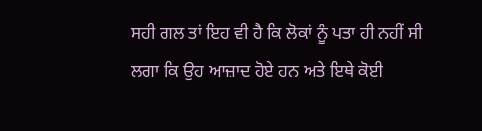ਸਹੀ ਗਲ ਤਾਂ ਇਹ ਵੀ ਹੈ ਕਿ ਲੋਕਾਂ ਨੂੰ ਪਤਾ ਹੀ ਨਹੀਂ ਸੀ ਲਗਾ ਕਿ ਉਹ ਆਜ਼ਾਦ ਹੋਏ ਹਨ ਅਤੇ ਇਥੇ ਕੋਈ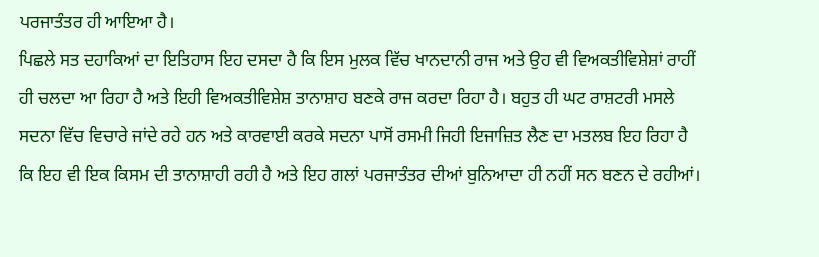ਪਰਜਾਤੰਤਰ ਹੀ ਆਇਆ ਹੈ।
ਪਿਛਲੇ ਸਤ ਦਹਾਕਿਆਂ ਦਾ ਇਤਿਹਾਸ ਇਹ ਦਸਦਾ ਹੈ ਕਿ ਇਸ ਮੁਲਕ ਵਿੱਚ ਖਾਨਦਾਨੀ ਰਾਜ ਅਤੇ ਉਹ ਵੀ ਵਿਅਕਤੀਵਿਸ਼ੇਸ਼ਾਂ ਰਾਹੀਂ ਹੀ ਚਲਦਾ ਆ ਰਿਹਾ ਹੈ ਅਤੇ ਇਹੀ ਵਿਅਕਤੀਵਿਸ਼ੇਸ਼ ਤਾਨਾਸ਼ਾਹ ਬਣਕੇ ਰਾਜ ਕਰਦਾ ਰਿਹਾ ਹੈ। ਬਹੁਤ ਹੀ ਘਟ ਰਾਸ਼ਟਰੀ ਮਸਲੇ ਸਦਨਾ ਵਿੱਚ ਵਿਚਾਰੇ ਜਾਂਦੇ ਰਹੇ ਹਨ ਅਤੇ ਕਾਰਵਾਈ ਕਰਕੇ ਸਦਨਾ ਪਾਸੋਂ ਰਸਮੀ ਜਿਹੀ ਇਜਾਜ਼ਿਤ ਲੈਣ ਦਾ ਮਤਲਬ ਇਹ ਰਿਹਾ ਹੈ ਕਿ ਇਹ ਵੀ ਇਕ ਕਿਸਮ ਦੀ ਤਾਨਾਸ਼ਾਹੀ ਰਹੀ ਹੈ ਅਤੇ ਇਹ ਗਲਾਂ ਪਰਜਾਤੰਤਰ ਦੀਆਂ ਬੁਨਿਆਦਾ ਹੀ ਨਹੀਂ ਸਨ ਬਣਨ ਦੇ ਰਹੀਆਂ।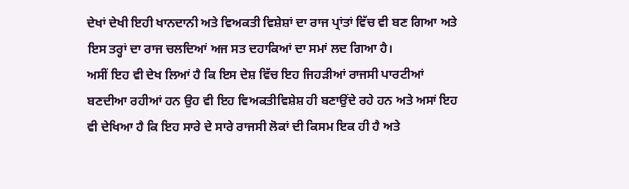ਦੇਖਾਂ ਦੇਖੀ ਇਹੀ ਖਾਨਦਾਨੀ ਅਤੇ ਵਿਅਕਤੀ ਵਿਸ਼ੇਸ਼ਾਂ ਦਾ ਰਾਜ ਪ੍ਰਾਂਤਾਂ ਵਿੱਚ ਵੀ ਬਣ ਗਿਆ ਅਤੇ ਇਸ ਤਰ੍ਹਾਂ ਦਾ ਰਾਜ ਚਲਦਿਆਂ ਅਜ ਸਤ ਦਹਾਕਿਆਂ ਦਾ ਸਮਾਂ ਲਦ ਗਿਆ ਹੈ।
ਅਸੀਂ ਇਹ ਵੀ ਦੇਖ ਲਿਆਂ ਹੈ ਕਿ ਇਸ ਦੇਸ਼ ਵਿੱਚ ਇਹ ਜਿਹੜੀਆਂ ਰਾਜਸੀ ਪਾਰਟੀਆਂ ਬਣਦੀਆ ਰਹੀਆਂ ਹਨ ਉਹ ਵੀ ਇਹ ਵਿਅਕਤੀਵਿਸ਼ੇਸ਼ ਹੀ ਬਣਾਉਂਦੇ ਰਹੇ ਹਨ ਅਤੇ ਅਸਾਂ ਇਹ ਵੀ ਦੇਖਿਆ ਹੈ ਕਿ ਇਹ ਸਾਰੇ ਦੇ ਸਾਰੇ ਰਾਜਸੀ ਲੋਕਾਂ ਦੀ ਕਿਸਮ ਇਕ ਹੀ ਹੈ ਅਤੇ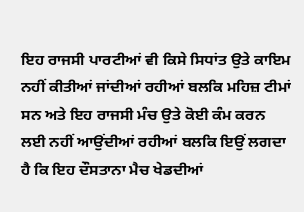ਇਹ ਰਾਜਸੀ ਪਾਰਟੀਆਂ ਵੀ ਕਿਸੇ ਸਿਧਾਂਤ ਉਤੇ ਕਾਇਮ ਨਹੀਂ ਕੀਤੀਆਂ ਜਾਂਦੀਆਂ ਰਹੀਆਂ ਬਲਕਿ ਮਹਿਜ਼ ਟੀਮਾਂ ਸਨ ਅਤੇ ਇਹ ਰਾਜਸੀ ਮੰਚ ਉਤੇ ਕੋਈ ਕੰਮ ਕਰਨ ਲਈ ਨਹੀਂ ਆਉਂਦੀਆਂ ਰਹੀਆਂ ਬਲਕਿ ਇਉਂ ਲਗਦਾ ਹੈ ਕਿ ਇਹ ਦੌਸਤਾਨਾ ਮੈਚ ਖੇਡਦੀਆਂ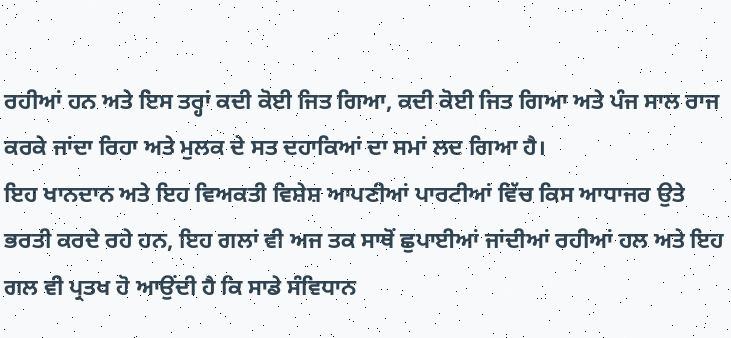ਰਹੀਆਂ ਹਨ ਅਤੇ ਇਸ ਤਰ੍ਹਾਂ ਕਦੀ ਕੋਈ ਜਿਤ ਗਿਆ, ਕਦੀ ਕੋਈ ਜਿਤ ਗਿਆ ਅਤੇ ਪੰਜ ਸਾਲ ਰਾਜ ਕਰਕੇ ਜਾਂਦਾ ਰਿਹਾ ਅਤੇ ਮੁਲਕ ਦੇ ਸਤ ਦਹਾਕਿਆਂ ਦਾ ਸਮਾਂ ਲਦ ਗਿਆ ਹੈ।
ਇਹ ਖਾਨਦਾਨ ਅਤੇ ਇਹ ਵਿਅਕਤੀ ਵਿਸ਼ੇਸ਼ ਆਪਣੀਆਂ ਪਾਰਟੀਆਂ ਵਿੱਚ ਕਿਸ ਆਧਾਜਰ ਉਤੇ ਭਰਤੀ ਕਰਦੇ ਰਹੇ ਹਨ, ਇਹ ਗਲਾਂ ਵੀ ਅਜ ਤਕ ਸਾਥੋਂ ਛੁਪਾਈਆਂ ਜਾਂਦੀਆਂ ਰਹੀਆਂ ਹਲ ਅਤੇ ਇਹ ਗਲ ਵੀ ਪ੍ਰਤਖ ਹੋ ਆਉਂਦੀ ਹੈ ਕਿ ਸਾਡੇ ਸੰਵਿਧਾਨ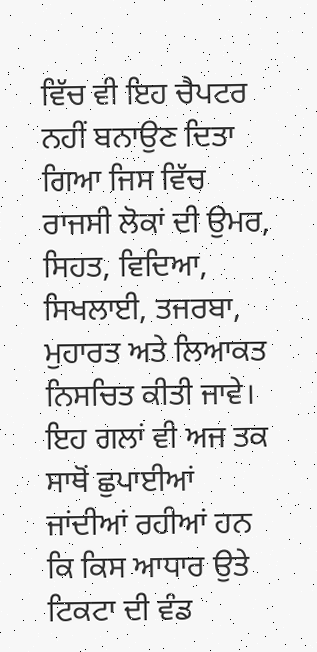ਵਿੱਚ ਵੀ ਇਹ ਚੈਪਟਰ ਨਹੀਂ ਬਨਾਉਣ ਦਿਤਾ ਗਿਆ ਜਿਸ ਵਿੱਚ ਰਾਜਸੀ ਲੋਕਾਂ ਦੀ ਉਮਰ, ਸਿਹਤ, ਵਿਦਿਆ, ਸਿਖਲਾਈ, ਤਜਰਬਾ, ਮੁਹਾਰਤ ਅਤੇ ਲਿਆਕਤ ਨਿਸਚਿਤ ਕੀਤੀ ਜਾਵੇ। ਇਹ ਗਲਾਂ ਵੀ ਅਜ ਤਕ ਸਾਥੋਂ ਛੁਪਾਈਆਂ ਜਾਂਦੀਆਂ ਰਹੀਆਂ ਹਨ ਕਿ ਕਿਸ ਆਧਾਰ ਉਤੇ ਟਿਕਟਾ ਦੀ ਵੰਡ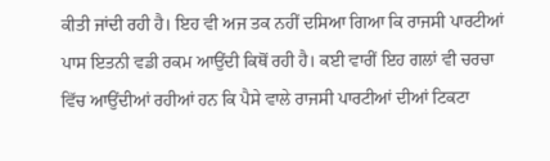ਕੀਤੀ ਜਾਂਦੀ ਰਹੀ ਹੈ। ਇਹ ਵੀ ਅਜ ਤਕ ਨਹੀਂ ਦਸਿਆ ਗਿਆ ਕਿ ਰਾਜਸੀ ਪਾਰਟੀਆਂ ਪਾਸ ਇਤਨੀ ਵਡੀ ਰਕਮ ਆਉਂਦੀ ਕਿਥੋਂ ਰਹੀ ਹੈ। ਕਈ ਵਾਰੀਂ ਇਹ ਗਲਾਂ ਵੀ ਚਰਚਾ ਵਿੱਚ ਆਉਂਦੀਆਂ ਰਹੀਆਂ ਹਨ ਕਿ ਪੈਸੇ ਵਾਲੇ ਰਾਜਸੀ ਪਾਰਟੀਆਂ ਦੀਆਂ ਟਿਕਟਾ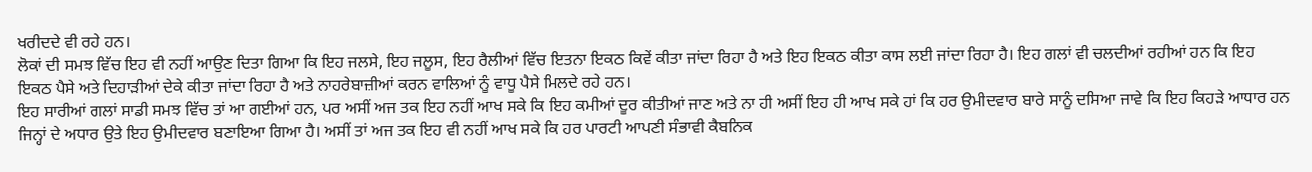ਖਰੀਦਦੇ ਵੀ ਰਹੇ ਹਨ।
ਲੋਕਾਂ ਦੀ ਸਮਝ ਵਿੱਚ ਇਹ ਵੀ ਨਹੀਂ ਆਉਣ ਦਿਤਾ ਗਿਆ ਕਿ ਇਹ ਜਲਸੇ, ਇਹ ਜਲੂਸ, ਇਹ ਰੈਲੀਆਂ ਵਿੱਚ ਇਤਨਾ ਇਕਠ ਕਿਵੇਂ ਕੀਤਾ ਜਾਂਦਾ ਰਿਹਾ ਹੈ ਅਤੇ ਇਹ ਇਕਠ ਕੀਤਾ ਕਾਸ ਲਈ ਜਾਂਦਾ ਰਿਹਾ ਹੈ। ਇਹ ਗਲਾਂ ਵੀ ਚਲਦੀਆਂ ਰਹੀਆਂ ਹਨ ਕਿ ਇਹ ਇਕਠ ਪੈਸੇ ਅਤੇ ਦਿਹਾੜੀਆਂ ਦੇਕੇ ਕੀਤਾ ਜਾਂਦਾ ਰਿਹਾ ਹੈ ਅਤੇ ਨਾਹਰੇਬਾਜ਼ੀਆਂ ਕਰਨ ਵਾਲਿਆਂ ਨੂੰ ਵਾਧੂ ਪੈਸੇ ਮਿਲਦੇ ਰਹੇ ਹਨ।
ਇਹ ਸਾਰੀਆਂ ਗਲਾਂ ਸਾਡੀ ਸਮਝ ਵਿੱਚ ਤਾਂ ਆ ਗਈਆਂ ਹਨ, ਪਰ ਅਸੀਂ ਅਜ ਤਕ ਇਹ ਨਹੀਂ ਆਖ ਸਕੇ ਕਿ ਇਹ ਕਮੀਆਂ ਦੂਰ ਕੀਤੀਆਂ ਜਾਣ ਅਤੇ ਨਾ ਹੀ ਅਸੀਂ ਇਹ ਹੀ ਆਖ ਸਕੇ ਹਾਂ ਕਿ ਹਰ ਉਮੀਦਵਾਰ ਬਾਰੇ ਸਾਨੂੰ ਦਸਿਆ ਜਾਵੇ ਕਿ ਇਹ ਕਿਹੜੇ ਆਧਾਰ ਹਨ ਜਿਨ੍ਹਾਂ ਦੇ ਅਧਾਰ ਉਤੇ ਇਹ ਉਮੀਦਵਾਰ ਬਣਾਇਆ ਗਿਆ ਹੈ। ਅਸੀਂ ਤਾਂ ਅਜ ਤਕ ਇਹ ਵੀ ਨਹੀਂ ਆਖ ਸਕੇ ਕਿ ਹਰ ਪਾਰਟੀ ਆਪਣੀ ਸੰਭਾਵੀ ਕੈਬਨਿਕ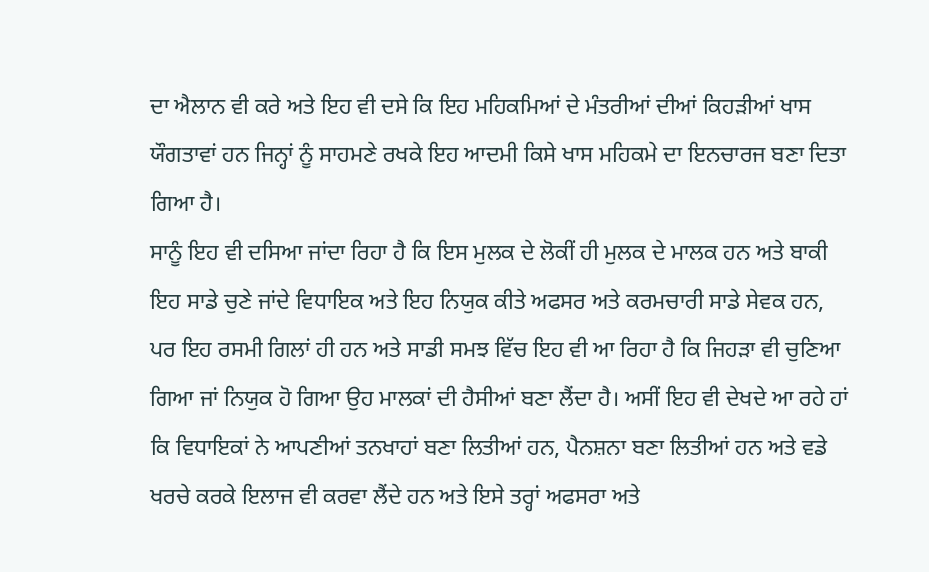ਦਾ ਐਲਾਨ ਵੀ ਕਰੇ ਅਤੇ ਇਹ ਵੀ ਦਸੇ ਕਿ ਇਹ ਮਹਿਕਮਿਆਂ ਦੇ ਮੰਤਰੀਆਂ ਦੀਆਂ ਕਿਹੜੀਆਂ ਖਾਸ ਯੌਗਤਾਵਾਂ ਹਨ ਜਿਨ੍ਹਾਂ ਨੂੰ ਸਾਹਮਣੇ ਰਖਕੇ ਇਹ ਆਦਮੀ ਕਿਸੇ ਖਾਸ ਮਹਿਕਮੇ ਦਾ ਇਨਚਾਰਜ ਬਣਾ ਦਿਤਾ ਗਿਆ ਹੈ।
ਸਾਨੂੰ ਇਹ ਵੀ ਦਸਿਆ ਜਾਂਦਾ ਰਿਹਾ ਹੈ ਕਿ ਇਸ ਮੁਲਕ ਦੇ ਲੋਕੀਂ ਹੀ ਮੁਲਕ ਦੇ ਮਾਲਕ ਹਨ ਅਤੇ ਬਾਕੀ ਇਹ ਸਾਡੇ ਚੁਣੇ ਜਾਂਦੇ ਵਿਧਾਇਕ ਅਤੇ ਇਹ ਨਿਯੁਕ ਕੀਤੇ ਅਫਸਰ ਅਤੇ ਕਰਮਚਾਰੀ ਸਾਡੇ ਸੇਵਕ ਹਨ, ਪਰ ਇਹ ਰਸਮੀ ਗਿਲਾਂ ਹੀ ਹਨ ਅਤੇ ਸਾਡੀ ਸਮਝ ਵਿੱਚ ਇਹ ਵੀ ਆ ਰਿਹਾ ਹੈ ਕਿ ਜਿਹੜਾ ਵੀ ਚੁਣਿਆ ਗਿਆ ਜਾਂ ਨਿਯੁਕ ਹੋ ਗਿਆ ਉਹ ਮਾਲਕਾਂ ਦੀ ਹੈਸੀਆਂ ਬਣਾ ਲੈਂਦਾ ਹੈ। ਅਸੀਂ ਇਹ ਵੀ ਦੇਖਦੇ ਆ ਰਹੇ ਹਾਂ ਕਿ ਵਿਧਾਇਕਾਂ ਨੇ ਆਪਣੀਆਂ ਤਨਖਾਹਾਂ ਬਣਾ ਲਿਤੀਆਂ ਹਨ, ਪੈਨਸ਼ਨਾ ਬਣਾ ਲਿਤੀਆਂ ਹਨ ਅਤੇ ਵਡੇ ਖਰਚੇ ਕਰਕੇ ਇਲਾਜ ਵੀ ਕਰਵਾ ਲੈਂਦੇ ਹਨ ਅਤੇ ਇਸੇ ਤਰ੍ਹਾਂ ਅਫਸਰਾ ਅਤੇ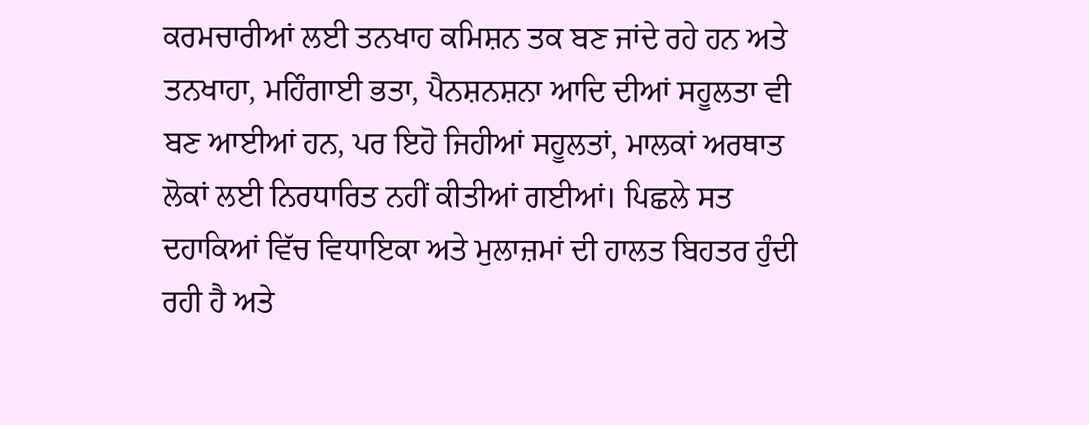ਕਰਮਚਾਰੀਆਂ ਲਈ ਤਨਖਾਹ ਕਮਿਸ਼ਨ ਤਕ ਬਣ ਜਾਂਦੇ ਰਹੇ ਹਨ ਅਤੇ ਤਨਖਾਹਾ, ਮਹਿੰਗਾਈ ਭਤਾ, ਪੈਨਸ਼ਨਸ਼ਨਾ ਆਦਿ ਦੀਆਂ ਸਹੂਲਤਾ ਵੀ ਬਣ ਆਈਆਂ ਹਨ, ਪਰ ਇਹੋ ਜਿਹੀਆਂ ਸਹੂਲਤਾਂ, ਮਾਲਕਾਂ ਅਰਥਾਤ ਲੋਕਾਂ ਲਈ ਨਿਰਧਾਰਿਤ ਨਹੀਂ ਕੀਤੀਆਂ ਗਈਆਂ। ਪਿਛਲੇ ਸਤ ਦਹਾਕਿਆਂ ਵਿੱਚ ਵਿਧਾਇਕਾ ਅਤੇ ਮੁਲਾਜ਼ਮਾਂ ਦੀ ਹਾਲਤ ਬਿਹਤਰ ਹੁੰਦੀ ਰਹੀ ਹੈ ਅਤੇ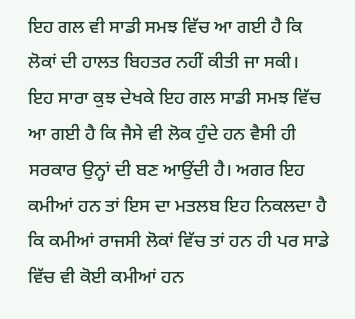ਇਹ ਗਲ ਵੀ ਸਾਡੀ ਸਮਝ ਵਿੱਚ ਆ ਗਈ ਹੈ ਕਿ ਲੋਕਾਂ ਦੀ ਹਾਲਤ ਬਿਹਤਰ ਨਹੀਂ ਕੀਤੀ ਜਾ ਸਕੀ।
ਇਹ ਸਾਰਾ ਕੁਝ ਦੇਖਕੇ ਇਹ ਗਲ ਸਾਡੀ ਸਮਝ ਵਿੱਚ ਆ ਗਈ ਹੈ ਕਿ ਜੈਸੇ ਵੀ ਲੋਕ ਹੁੰਦੇ ਹਨ ਵੈਸੀ ਹੀ ਸਰਕਾਰ ਉਨ੍ਹਾਂ ਦੀ ਬਣ ਆਉਂਦੀ ਹੈ। ਅਗਰ ਇਹ ਕਮੀਆਂ ਹਨ ਤਾਂ ਇਸ ਦਾ ਮਤਲਬ ਇਹ ਨਿਕਲਦਾ ਹੈ ਕਿ ਕਮੀਆਂ ਰਾਜਸੀ ਲੋਕਾਂ ਵਿੱਚ ਤਾਂ ਹਨ ਹੀ ਪਰ ਸਾਡੇ ਵਿੱਚ ਵੀ ਕੋਈ ਕਮੀਆਂ ਹਨ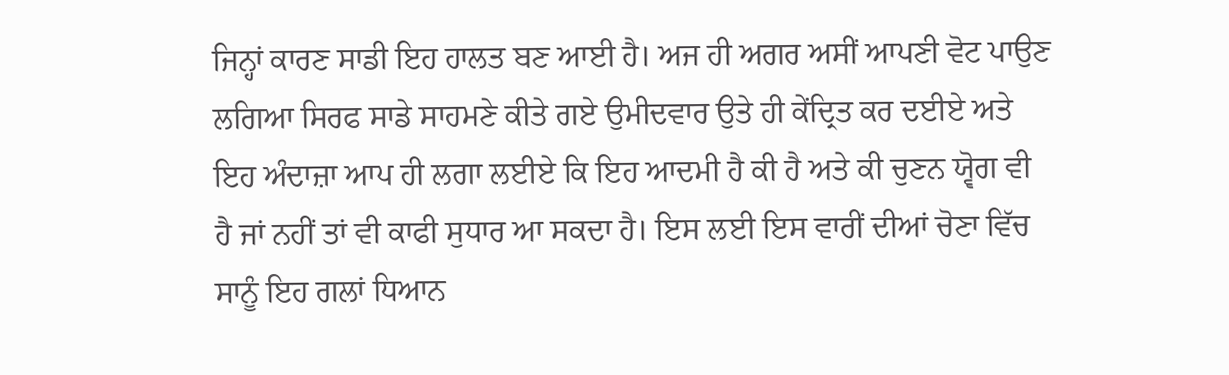ਜਿਨ੍ਹਾਂ ਕਾਰਣ ਸਾਡੀ ਇਹ ਹਾਲਤ ਬਣ ਆਈ ਹੈ। ਅਜ ਹੀ ਅਗਰ ਅਸੀਂ ਆਪਣੀ ਵੋਟ ਪਾਉਣ ਲਗਿਆ ਸਿਰਫ ਸਾਡੇ ਸਾਹਮਣੇ ਕੀਤੇ ਗਏ ਉਮੀਦਵਾਰ ਉਤੇ ਹੀ ਕੇਂਦ੍ਰਿਤ ਕਰ ਦਈਏ ਅਤੇ ਇਹ ਅੰਦਾਜ਼ਾ ਆਪ ਹੀ ਲਗਾ ਲਈਏ ਕਿ ਇਹ ਆਦਮੀ ਹੈ ਕੀ ਹੈ ਅਤੇ ਕੀ ਚੁਣਨ ਯ੍ਵੋਗ ਵੀ ਹੈ ਜਾਂ ਨਹੀਂ ਤਾਂ ਵੀ ਕਾਫੀ ਸੁਧਾਰ ਆ ਸਕਦਾ ਹੈ। ਇਸ ਲਈ ਇਸ ਵਾਰੀਂ ਦੀਆਂ ਚੋਣਾ ਵਿੱਚ ਸਾਨੂੰ ਇਹ ਗਲਾਂ ਧਿਆਨ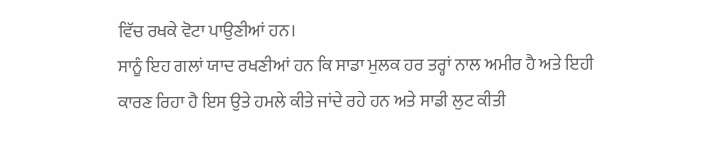ਵਿੱਚ ਰਖਕੇ ਵੋਟਾ ਪਾਉਣੀਆਂ ਹਨ।
ਸਾਨੂੰ ਇਹ ਗਲਾਂ ਯਾਦ ਰਖਣੀਆਂ ਹਨ ਕਿ ਸਾਡਾ ਮੁਲਕ ਹਰ ਤਰ੍ਹਾਂ ਨਾਲ ਅਮੀਰ ਹੈ ਅਤੇ ਇਹੀ ਕਾਰਣ ਰਿਹਾ ਹੈ ਇਸ ਉਤੇ ਹਮਲੇ ਕੀਤੇ ਜਾਂਦੇ ਰਹੇ ਹਨ ਅਤੇ ਸਾਡੀ ਲੁਟ ਕੀਤੀ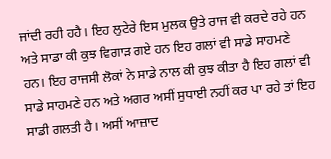ਜਾਂਦੀ ਰਹੀ ਹਹੈ। ਇਹ ਲੁਟੇਰੇ ਇਸ ਮੁਲਕ ਉਤੇ ਰਾਜ ਵੀ ਕਰਦੇ ਰਹੇ ਹਨ ਅਤੇ ਸਾਡਾ ਕੀ ਕੁਝ ਵਿਗਾੜ ਗਏ ਹਨ ਇਹ ਗਲਾਂ ਵੀ ਸਾਡੇ ਸਾਹਮਣੇ ਹਨ। ਇਹ ਰਾਜਸੀ ਲੋਕਾਂ ਨੇ ਸਾਡੇ ਨਾਲ ਕੀ ਕੁਝ ਕੀਤਾ ਹੈ ਇਹ ਗਲਾਂ ਵੀ ਸਾਡੇ ਸਾਹਮਣੇ ਹਨ ਅਤੇ ਅਗਰ ਅਸੀਂ ਸੁਧਾਈ ਨਹੀਂ ਕਰ ਪਾ ਰਹੇ ਤਾਂ ਇਹ ਸਾਡੀ ਗਲਤੀ ਹੈ। ਅਸੀਂ ਆਜ਼ਾਦ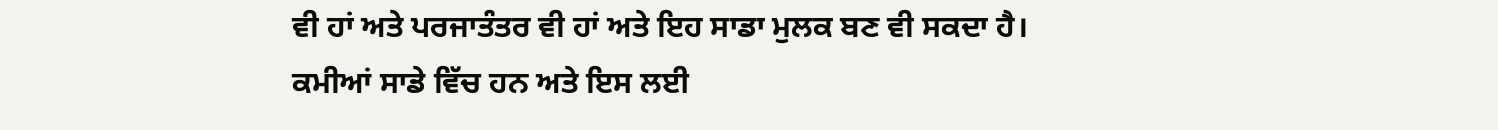ਵੀ ਹਾਂ ਅਤੇ ਪਰਜਾਤੰਤਰ ਵੀ ਹਾਂ ਅਤੇ ਇਹ ਸਾਡਾ ਮੁਲਕ ਬਣ ਵੀ ਸਕਦਾ ਹੈ। ਕਮੀਆਂ ਸਾਡੇ ਵਿੱਚ ਹਨ ਅਤੇ ਇਸ ਲਈ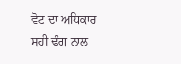ਵੋਟ ਦਾ ਅਧਿਕਾਰ ਸਹੀ ਢੰਗ ਨਾਲ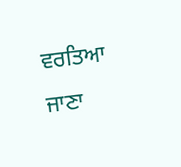ਵਰਤਿਆ ਜਾਣਾ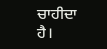ਚਾਹੀਦਾ ਹੈ।